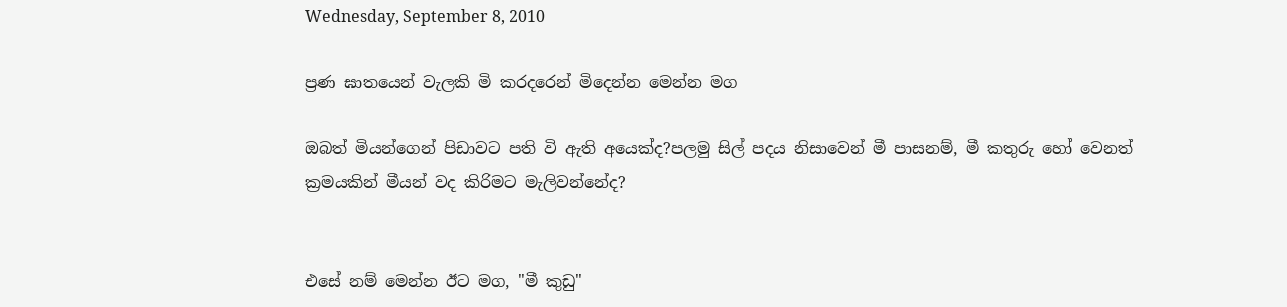Wednesday, September 8, 2010

ප්‍රණ ඝාතයෙන් වැලකි මි කරදරෙන් මිදෙන්න මෙන්න මග

ඔබත් මියන්ගෙන් පිඩාවට පති වි ඇති අයෙක්ද?පලමු සිල් පදය නිසාවෙන් මී පාසනම්, මී කතුරු හෝ වෙනත් ක්‍රමයකින් මීයන් වද කිරිමට මැලිවන්නේද?


එසේ නම් මෙන්න ඊට මග, "මී කුඩු"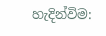හැදින්විම: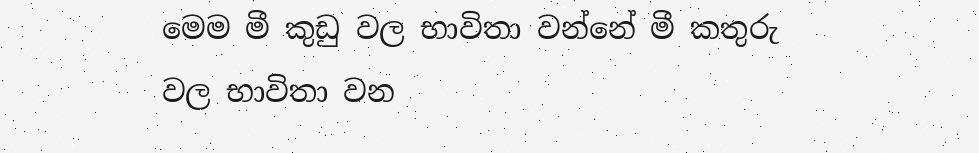මෙම මී කුඩු වල භාවිතා වන්නේ මී කතුරු වල භාවිතා වන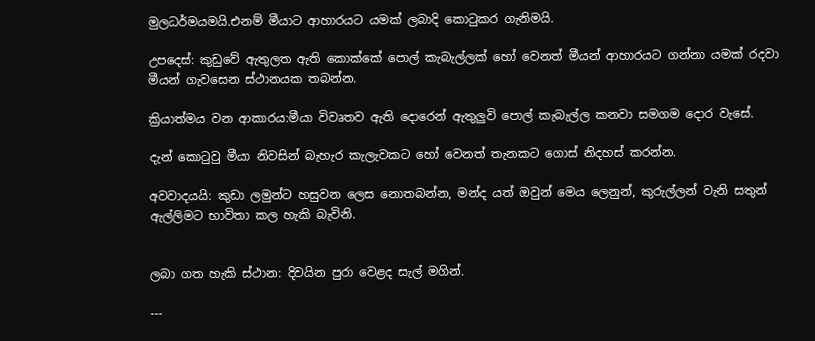මුලධර්මයමයි.එනම් මීයාට ආහාරයට යමක් ලබාදි කොටුකර ගැනිමයි.

උපදෙස්: කුඩුවේ ඇතුලත ඇති කොක්කේ පොල් කැබැල්ලක් හෝ වෙනත් මීයන් ආහාරයට ගන්නා යමක් රදවා මීයන් ගැවසෙන ස්ථානයක තබන්න.

ක්‍රියාත්මය වන ආකාරය:මීයා විවෘතව ඇති දොරෙන් ඇතුලුවි පොල් කැබැල්ල කනවා සමගම දොර වැසේ.

දැන් කොටුවු මීයා නිවසින් බැහැර කැලැවකට හෝ වෙනත් තැනකට ගොස් නිදහස් කරන්න.

අවවාදයයි: කුඩා ලමුන්ට හසුවන ලෙස නොතබන්න, මන්ද යත් ඔවුන් මෙය ලෙනුන්, කුරුල්ලන් වැනි සතුන් ඇල්ලිමට භාවිතා කල හැකි බැවිනි.


ලබා ගත හැකි ස්ථාන: දිවයින පුරා වෙළද සැල් මගින්.

---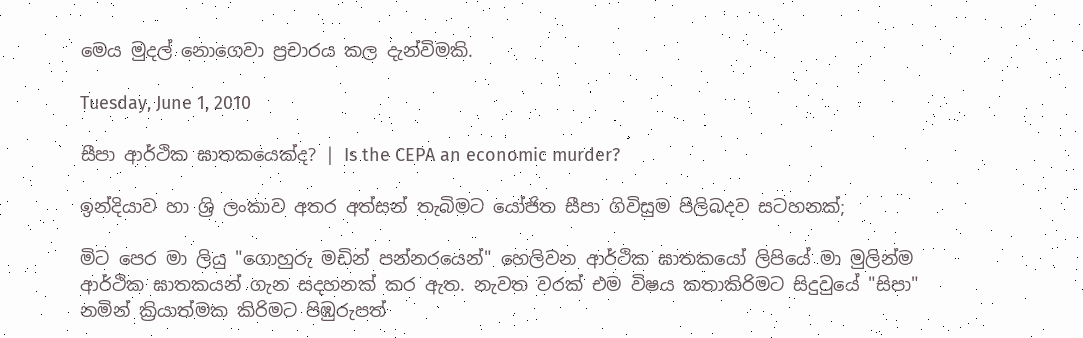මෙය මුදල් නොගෙවා ප්‍රචාරය කල දැන්විමකි.

Tuesday, June 1, 2010

සීපා ආර්ථික ඝාතකයෙක්ද? | Is the CEPA an economic murder?

ඉන්දියාව හා ශ්‍රි ලංකාව අතර අත්සන් තැබිමට යෝජිත සීපා ගිවිසුම පිලිබදව සටහනක්;

මිට පෙර මා ලියු "ගොහුරු මඩින් පන්නරයෙන්" හෙලිවන ආර්ථික ඝාතකයෝ ලිපියේ මා මුලින්ම ආර්ථික ඝාතකයන් ගැන සදහනක් කර ඇත. නැවත වරක් එම විෂය කතාකිරිමට සිදුවුයේ "සිපා" නමින් ක්‍රියාත්මක කිරිමට පිඹුරුපත්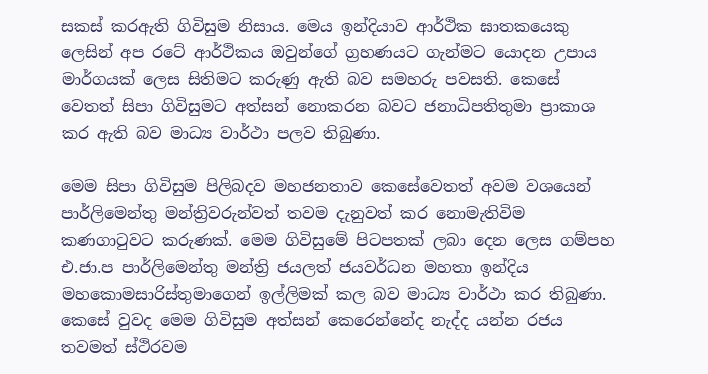සකස් කරඇති ගිවිසුම නිසාය. මෙය ඉන්දියාව ආර්ථික ඝාතකයෙකු ලෙසින් අප රටේ ආර්ථිකය ඔවුන්ගේ ග්‍රහණයට ගැන්මට යොදන උපාය මාර්ගයක් ලෙස සිතිමට කරුණු ඇති බව සමහරු පවසති. කෙසේ වෙතත් සිපා ගිවිසුමට අත්සන් නොකරන බවට ජනාධිපතිතුමා ප්‍රාකාශ කර ඇති බව මාධ්‍ය වාර්ථා පලව තිබුණා.

මෙම සිපා ගිවිසුම පිලිබදව මහජනතාව කෙසේවෙතත් අවම වශයෙන් පාර්ලිමෙන්තු මන්ත්‍රිවරුන්වත් තවම දැනුවත් කර නොමැතිවිම කණගාටුවට කරුණක්. මෙම ගිවිසුමේ පිටපතක් ලබා දෙන ලෙස ගම්පහ එ.ජා.ප පාර්ලිමෙන්තු මන්ත්‍රි ජයලත් ජයවර්ධන මහතා ඉන්දිය මහකොමසාරිස්තුමාගෙන් ඉල්ලිමක් කල බව මාධ්‍ය වාර්ථා කර තිබුණා.
කෙසේ වුවද මෙම ගිවිසුම අත්සන් කෙරෙන්නේද නැද්ද යන්න රජය තවමත් ස්ථිරවම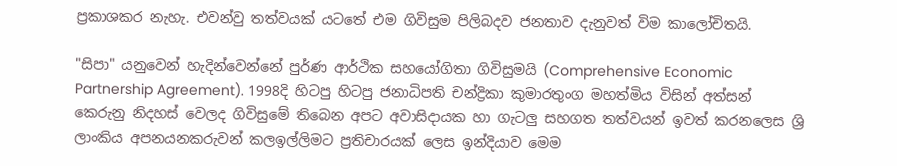ප්‍රකාශකර නැහැ. එවන්වු තත්වයක් යටතේ එම ගිවිසුම පිලිබදව ජනතාව දැනුවත් විම කාලෝචිතයි.

"සිපා" යනුවෙන් හැදින්වෙන්නේ පුර්ණ ආර්ථික සහයෝගිතා ගිවිසුමයි (Comprehensive Economic Partnership Agreement). 1998දි හිටපු හිටපු ජනාධිපති චන්ද්‍රිකා කුමාරතුංග මහත්මිය විසින් අත්සන් කෙරුනු නිදහස් වෙලද ගිවිසුමේ තිබෙන අපට අවාසිදායක හා ගැටලු සහගත තත්වයන් ඉවත් කරනලෙස ශ්‍රි ලාංකිය අපනයනකරුවන් කලඉල්ලිමට ප්‍රතිචාරයක් ලෙස ඉන්දියාව මෙම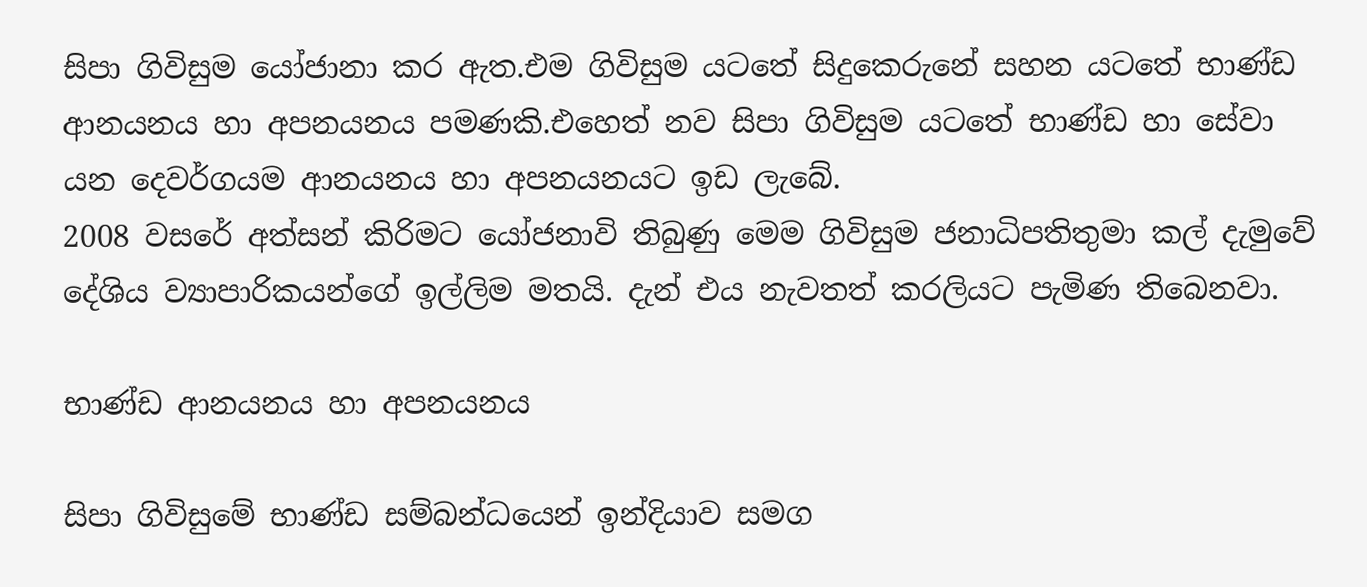සිපා ගිවිසුම යෝජානා කර ඇත.එම ගිවිසුම යටතේ සිදුකෙරුනේ සහන යටතේ භාණ්ඩ ආනයනය හා අපනයනය පමණකි.එහෙත් නව සිපා ගිවිසුම යටතේ භාණ්ඩ හා සේවා යන දෙවර්ගයම ආනයනය හා අපනයනයට ඉඩ ලැබේ.
2008 වසරේ අත්සන් කිරිමට යෝජනාවි තිබුණු මෙම ගිවිසුම ජනාධිපතිතුමා කල් දැමුවේ දේශිය ව්‍යාපාරිකයන්ගේ ඉල්ලිම මතයි. දැන් එය නැවතත් කරලියට පැමිණ තිබෙනවා.

භාණ්ඩ ආනයනය හා අපනයනය

සිපා ගිවිසුමේ භාණ්ඩ සම්බන්ධයෙන් ඉන්දියාව සමග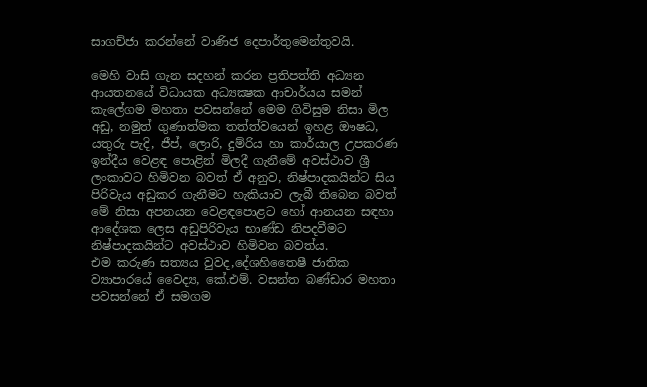සාගච්ජා කරන්නේ වාණිජ දෙපාර්තුමෙන්තුවයි.

මෙහි වාසි ගැන සදහන් කරන ප්‍රතිපත්ති අධ්‍යන ආයතනයේ විධායක අධ්‍යක්‍ෂක ආචාර්යය සමන් කැලේගම මහතා පවසන්නේ මෙම ගිවිසුම නිසා මිල අඩු, නමුත් ගුණාත්මක තත්ත්වයෙන් ඉහළ ඖෂධ, යතුරු පැදි, ජීප්, ලොරි, දුම්රිය හා කාර්යාල උපකරණ ඉන්දීය වෙළඳ පොළින් මිලදී ගැනීමේ අවස්ථාව ශ්‍රී ලංකාවට හිමිවන බවත් ඒ අනුව, නිෂ්පාදකයින්ට සිය පිරිවැය අඩුකර ගැනීමට හැකියාව ලැබී තිබෙන බවත් මේ නිසා අපනයන වෙළඳපොළට හෝ ආනයන සඳහා ආදේශක ලෙස අඩුපිරිවැය භාණ්ඩ නිපදවීමට නිෂ්පාදකයින්ට අවස්ථාව හිමිවන බවත්ය.
එම කරුණ සත්‍යය වුවද,දේශහිතෛෂී ජාතික ව්‍යාපාරයේ වෛද්‍ය, කේ.එම්. වසන්ත බණ්ඩාර මහතා පවසන්නේ ඒ සමගම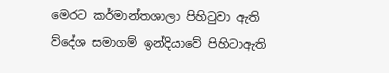මෙරට කර්මාන්තශාලා පිහිටුවා ඇති ව්දේශ සමාගම් ඉන්දියාවේ පිහිටාඇති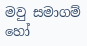මවු සමාගම් හෝ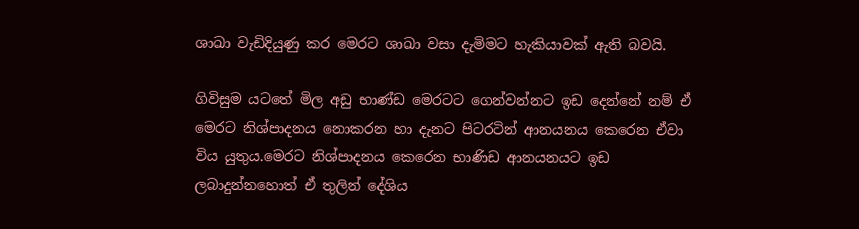ශාඛා වැඩිදියුණු කර මෙරට ශාඛා වසා දැමිමට හැකියාවක් ඇති බවයි.

ගිවිසුම යටතේ මිල අඩු භාණ්ඩ මෙරටට ගෙන්වන්නට ඉඩ දෙන්නේ නම් ඒ මෙරට නිශ්පාදනය නොකරන හා දැනට පිටරටින් ආනයනය කෙරෙන ඒවා විය යුතුය.මෙරට නිශ්පාදනය කෙරෙන භාණිඩ ආනයනයට ඉඩ ලබාදුන්නහොත් ඒ තුලින් දේශිය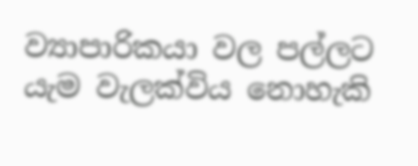ව්‍යාපාරිකයා වල පල්ලට යැම වැලක්විය නොහැකි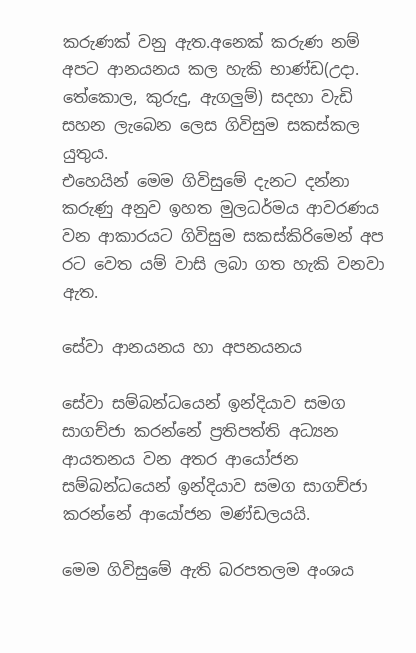කරුණක් වනු ඇත.අනෙක් කරුණ නම් අපට ආනයනය කල හැකි භාණ්ඩ(උදා. තේකොල, කුරුදු, ඇගලුම්) සදහා වැඩි සහන ලැබෙන ලෙස ගිවිසුම සකස්කල යුතුය.
එහෙයින් මෙම ගිවිසුමේ දැනට දන්නා කරුණු අනුව ඉහත මුලධර්මය ආවරණය වන ආකාරයට ගිවිසුම සකස්කිරිමෙන් අප රට වෙත යම් වාසි ලබා ගත හැකි වනවා ඇත.

සේවා ආනයනය හා අපනයනය

සේවා සම්බන්ධයෙන් ඉන්දියාව සමග සාගච්ජා කරන්නේ ප්‍රතිපත්ති අධ්‍යන ආයතනය වන අතර ආයෝජන සම්බන්ධයෙන් ඉන්දියාව සමග සාගච්ජා කරන්නේ ආයෝජන මණ්ඩලයයි.

මෙම ගිවිසුමේ ඇති බරපතලම අංශය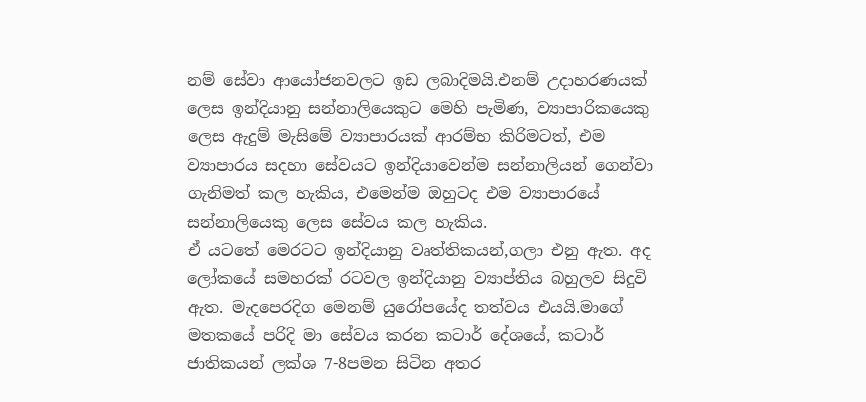නම් සේවා ආයෝජනවලට ඉඩ ලබාදිමයි.එනම් උදාහරණයක් ලෙස ඉන්දියානු සන්නාලියෙකුට මෙහි පැමිණ, ව්‍යාපාරිකයෙකු ලෙස ඇදුම් මැසිමේ ව්‍යාපාරයක් ආරම්භ කිරිමටත්, එම ව්‍යාපාරය සදහා සේවයට ඉන්දියාවෙන්ම සන්නාලියන් ගෙන්වා ගැනිමත් කල හැකිය, එමෙන්ම ඔහුටද එම ව්‍යාපාරයේ සන්නාලියෙකු ලෙස සේවය කල හැකිය.
ඒ යටතේ මෙරටට ඉන්දියානු වෘත්තිකයන්,ගලා එනු ඇත. අද ලෝකයේ සමහරක් රටවල ඉන්දියානු ව්‍යාප්තිය බහුලව සිදුවි ඇත. මැදපෙරදිග මෙනම් යුරෝපයේද තත්වය එයයි.මාගේ මතකයේ පරිදි මා සේවය කරන කටාර් දේශයේ, කටාර් ජාතිකයන් ලක්ශ 7-8පමන සිටින අතර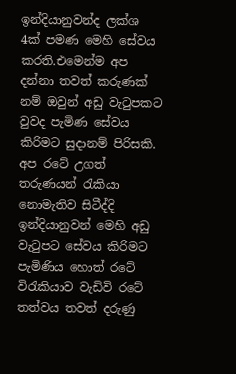ඉන්දියානුවන්ද ලක්ශ 4ක් පමණ මෙහි සේවය කරති.එමෙන්ම අප දන්නා තවත් කරුණක් නම් ඔවුන් අඩු වැටුපකට වුවද පැමිණ සේවය කිරිමට සුදානම් පිරිසකි.
අප රටේ උගත් තරුණයන් රැකියා නොමැතිව සිටීද්දි ඉන්දියානුවන් මෙහි අඩු වැටුපට සේවය කිරිමට පැමිණිය හොත් රටේ විරැකියාව වැඩිවි රටේ තත්වය තවත් දරුණු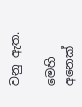වනු ඇත.

මෙහි අනෙක්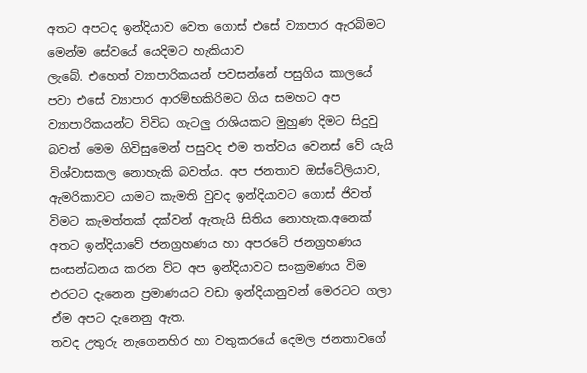අතට අපටද ඉන්දියාව වෙත ගොස් එසේ ව්‍යාපාර ඇරබිමට මෙන්ම සේවයේ යෙදිමට හැකියාව
ලැබේ. එහෙත් ව්‍යාපාරිකයන් පවසන්නේ පසුගිය කාලයේ පවා එසේ ව්‍යාපාර ආරම්භකිරිමට ගිය සමහට අප ව්‍යාපාරිකයන්ට විවිධ ගැටලු රාශියකට මුහුණ දිමට සිදුවු බවත් මෙම ගිවිසුමෙන් පසුවද එම තත්වය වෙනස් වේ යැයි විශ්වාසකල නොහැකි බවත්ය. අප ජනතාව ඔස්ටේලියාව, ඇමරිකාවට යාමට කැමති වුවද ඉන්දියාවට ගොස් ජිවත් විමට කැමත්තක් දක්වන් ඇතැයි සිතිය නොහැක.අනෙක් අතට ඉන්දියාවේ ජනග්‍රහණය හා අපරටේ ජනග්‍රහණය සංසන්ධනය කරන ව්ට අප ඉන්දියාවට සංක්‍රමණය විම එරටට දැනෙන ප්‍රමාණයට වඩා ඉන්දියානුවන් මෙරටට ගලා ඒම අපට දැනෙනු ඇත.
තවද උතුරු නැගෙනහිර හා වතුකරයේ දෙමල ජනතාවගේ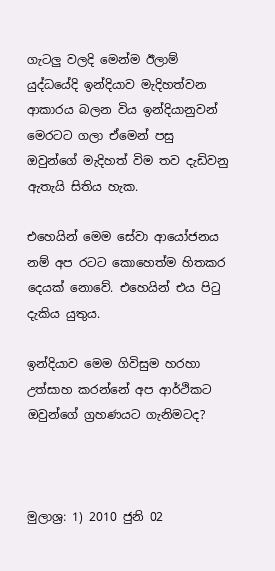ගැටලු වලදි මෙන්ම ඊලාම් යුද්ධයේදි ඉන්දියාව මැදිහත්වන ආකාරය බලන විය ඉන්දියානුවන් මෙරටට ගලා ඒමෙන් පසු ඔවුන්ගේ මැදිහත් විම තව දැඩිවනු ඇතැයි සිතිය හැක.

එහෙයින් මෙම සේවා ආයෝජනය නම් අප රටට කොහෙත්ම හිතකර දෙයක් නොවේ. එහෙයින් එය පිටු දැකිය යුතුය.

ඉන්දියාව මෙම ගිවිසුම හරහා උත්සාහ කරන්නේ අප ආර්ථිකට ඔවුන්ගේ ග්‍රහණයට ගැනිමටද?



මුලාශ්‍ර: 1) 2010 ජුනි 02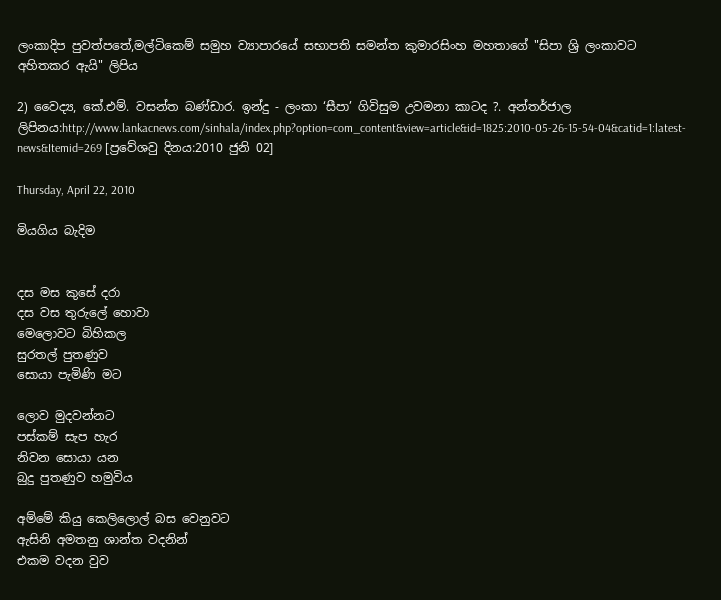ලංකාදිප පුවත්පතේ,මල්ටිකෙම් සමුහ ව්‍යාපාරයේ සභාපති සමන්ත කුමාරසිංහ මහතාගේ "සිපා ශ්‍රි ලංකාවට අහිතකර ඇයි" ලිපිය

2) වෛද්‍ය, කේ.එම්. වසන්ත බණ්ඩාර. ඉන්දු - ලංකා ‘සීපා’ ගිවිසුම උවමනා කාටද ?. අන්තර්ජාල ලිපිනය:http://www.lankacnews.com/sinhala/index.php?option=com_content&view=article&id=1825:2010-05-26-15-54-04&catid=1:latest-news&Itemid=269 [ප්‍රවේශවු දිනය:2010 ජුනි 02]

Thursday, April 22, 2010

මියගිය බැදිම


දස මස කුසේ දරා
දස වස තුරුලේ හොවා
මෙලොවට බිහිකල
සුරතල් පුතණුව
සොයා පැමිණි මට

ලොව මුදවන්නට
පස්කම් සැප හැර
නිවන සොයා යන
බුදු පුතණුව හමුවිය

අම්මේ කියු කෙලිලොල් බස වෙනුවට
ඇසිනි අමතනු ශාන්ත වදනින්
එකම වදන වුව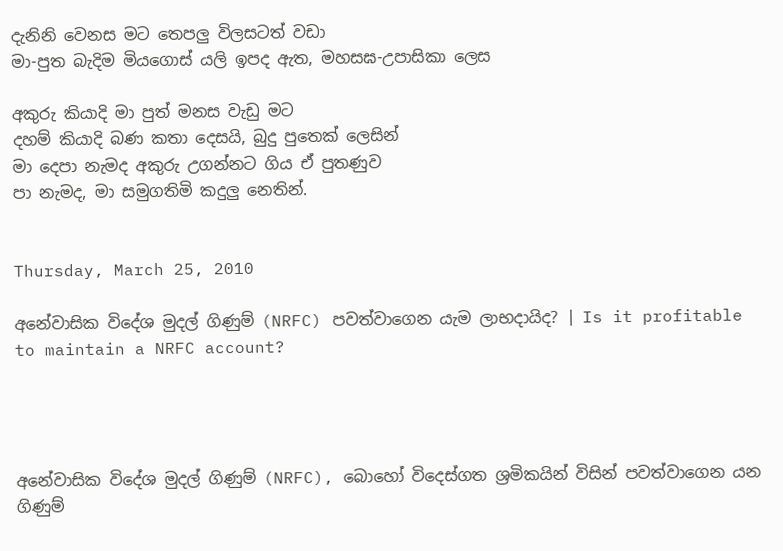දැනිනි වෙනස මට තෙපලු විලසටත් වඩා
මා-පුත බැදිම මියගොස් යලි ඉපද ඇත, මහසඝ-උපාසිකා ලෙස

අකුරු කියාදි මා පුත් මනස වැඩු මට
දහම් කියාදි බණ කතා දෙසයි, බුදු පුතෙක් ලෙසින්
මා දෙපා නැමද අකුරු උගන්නට ගිය ඒ පුතණුව
පා නැමද, මා සමුගතිමි කදුලු නෙතින්.


Thursday, March 25, 2010

අනේවාසික විදේශ මුදල් ගිණුම් (NRFC) පවත්වාගෙන යැම ලාභදායිද? | Is it profitable to maintain a NRFC account?




අනේවාසික විදේශ මුදල් ගිණුම් (NRFC), බොහෝ විදෙස්ගත ශ්‍රමිකයින් විසින් පවත්වාගෙන යන ගිණුම්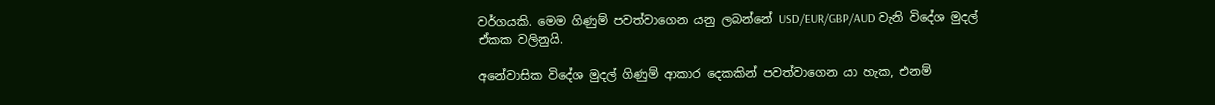වර්ගයකි. මෙම ගිණුම් පවත්වාගෙන යනු ලබන්නේ USD/EUR/GBP/AUD වැනි විදේශ මුදල් ඒකක වලිනුයි.

අනේවාසික විදේශ මුදල් ගිණුම් ආකාර දෙකකින් පවත්වාගෙන යා හැක, එනම්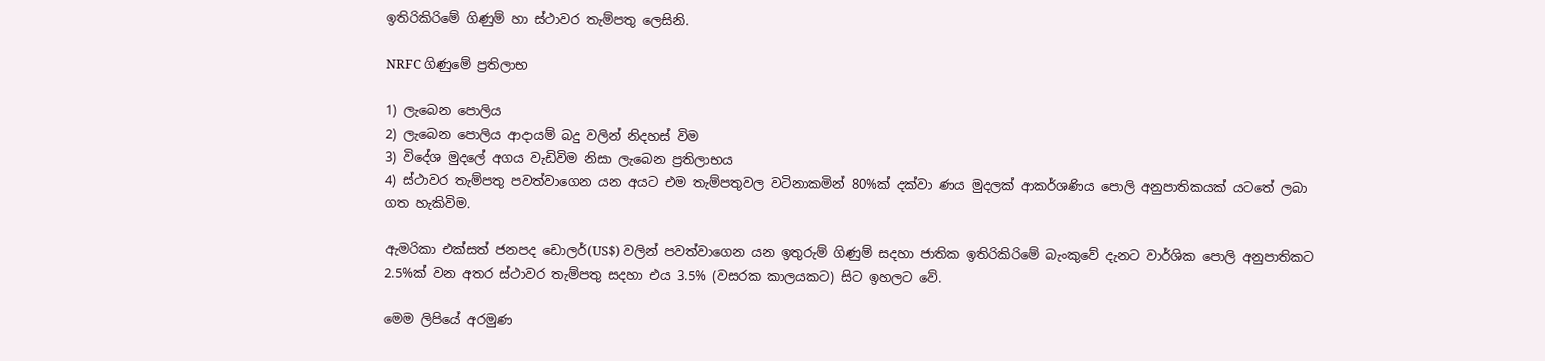ඉතිරිකිරිමේ ගිණුම් හා ස්ථාවර තැම්පතු ලෙසිනි.

NRFC ගිණුමේ ප්‍රතිලාභ

1) ලැබෙන පොලිය
2) ලැබෙන පොලිය ආදායම් බදු වලින් නිදහස් විම
3) විදේශ මුදලේ අගය වැඩිවිම නිසා ලැබෙන ප්‍රතිලාභය
4) ස්ථාවර තැම්පතු පවත්වාගෙන යන අයට එම තැම්පතුවල වටිනාකමින් 80%ක් දක්වා ණය මුදලක් ආකර්ශණිය පොලි අනුපාතිකයක් යටතේ ලබා ගත හැකිවිම.

ඇමරිකා එක්සත් ජනපද ඩොලර්(US$) වලින් පවත්වාගෙන යන ඉතුරුම් ගිණුම් සදහා ජාතික ඉතිරිකිරිමේ බැංකුවේ දැනට වාර්ශික පොලි අනුපාතිකට 2.5%ක් වන අතර ස්ථාවර තැම්පතු සදහා එය 3.5% (වසරක කාලයකට) සිට ඉහලට වේ.

මෙම ලිපියේ අරමුණ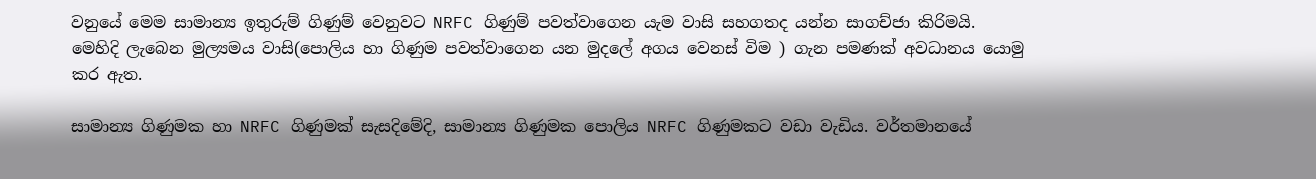වනුයේ මෙම සාමාන්‍ය ඉතුරුම් ගිණුම් වෙනුවට NRFC ගිණුම් පවත්වාගෙන යැම වාසි සහගතද යන්න සාගච්ජා කිරිමයි.
මෙහිදි ලැබෙන මුල්‍යමය වාසි(පොලිය හා ගිණුම පවත්වාගෙන යන මුදලේ අගය වෙනස් විම ) ගැන පමණක් අවධානය යොමු කර ඇත.

සාමාන්‍ය ගිණුමක හා NRFC ගිණුමක් සැසදිමේදි, සාමාන්‍ය ගිණුමක පොලිය NRFC ගිණුමකට වඩා වැඩිය. වර්තමානයේ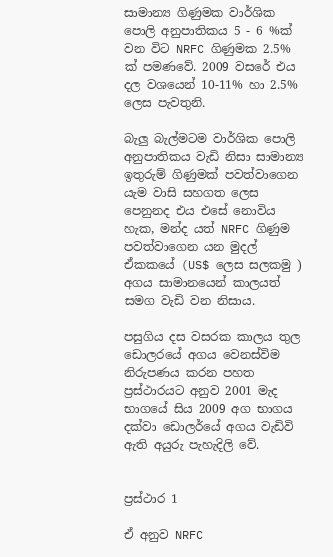සාමාන්‍ය ගිණුමක වාර්ශික පොලි අනුපාතිකය 5 - 6 %ක් වන විට NRFC ගිණුමක 2.5% ක් පමණවේ. 2009 වසරේ එය දල වශයෙන් 10-11% හා 2.5% ලෙස පැවතුනි.

බැලු බැල්මටම වාර්ශික පොලි අනුපාතිකය වැඩි නිසා සාමාන්‍ය ඉතුරුම් ගිණුමක් පවත්වාගෙන යැම වාසි සහගත ලෙස පෙනුනද එය එසේ නොවිය හැක, මන්ද යත් NRFC ගිණුම පවත්වාගෙන යන මුදල් ඒකකයේ (US$ ලෙස සලකමු ) අගය සාමානයෙන් කාලයත් සමග වැඩි වන නිසාය.

පසුගිය දස වසරක කාලය තුල ඩොලරයේ අගය වෙනස්විම නිරුපණය කරන පහත ප්‍රස්ථාරයට අනුව 2001 මැද භාගයේ සිය 2009 අග භාගය දක්වා ඩොලර්යේ අගය වැඩිවි ඇති අයුරු පැහැදිලි වේ.


ප්‍රස්ථාර 1

ඒ අනුව NRFC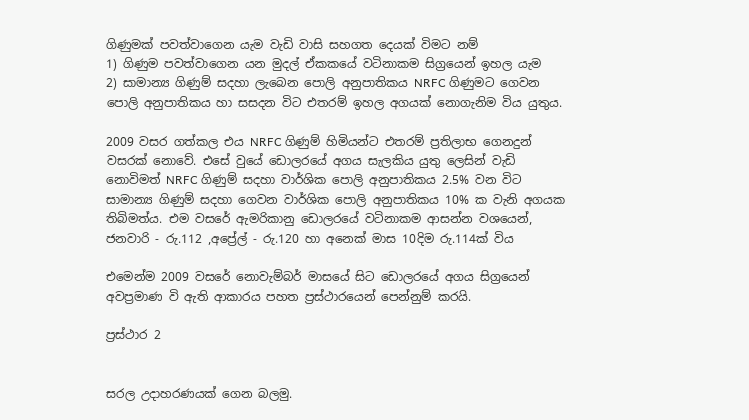ගිණුමක් පවත්වාගෙන යැම වැඩි වාසි සහගත දෙයක් විමට නම්
1) ගිණුම පවත්වාගෙන යන මුදල් ඒකකයේ වටිනාකම සිග්‍රයෙන් ඉහල යැම
2) සාමාන්‍ය ගිණුම් සදහා ලැබෙන පොලි අනුපාතිකය NRFC ගිණුමට ගෙවන පොලි අනුපාතිකය හා සසදන විට එතරම් ඉහල අගයක් නොගැනිම විය යුතුය.

2009 වසර ගත්කල එය NRFC ගිණුම් හිමියන්ට එතරම් ප්‍රතිලාභ ගෙනදුන් වසරක් නොවේ. එසේ වුයේ ඩොලරයේ අගය සැලකිය යුතු ලෙසින් වැඩි නොවිමත් NRFC ගිණුම් සදහා වාර්ශික පොලි අනුපාතිකය 2.5% වන විට සාමාන්‍ය ගිණුම් සදහා ගෙවන වාර්ශික පොලි අනුපාතිකය 10% ක වැනි අගයක තිබිමත්ය. එම වසරේ ඇමරිකානු ඩොලරයේ වටිනාකම ආසන්න වශයෙන්, ජනවාරි - රු.112 ,අප්‍රේල් - රු.120 හා අනෙක් මාස 10දිම රු.114ක් විය

එමෙන්ම 2009 වසරේ නොවැම්බර් මාසයේ සිට ඩොලරයේ අගය සිග්‍රයෙන් අවප්‍රමාණ වි ඇති ආකාරය පහත ප්‍රස්ථාරයෙන් පෙන්නුම් කරයි.

ප්‍රස්ථාර 2


සරල උදාහරණයක් ගෙන බලමු.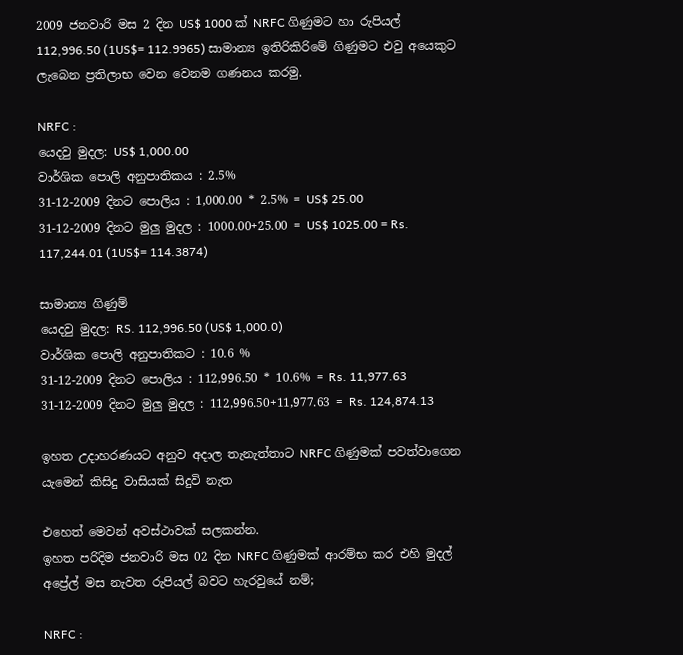2009 ජනවාරි මස 2 දින US$ 1000 ක් NRFC ගිණුමට හා රුපියල් 112,996.50 (1US$= 112.9965) සාමාන්‍ය ඉතිරිකිරිමේ ගිණුමට එවු අයෙකුට ලැබෙන ප්‍රතිලාභ වෙන වෙනම ගණනය කරමු.

NRFC :
යෙදවු මුදල: US$ 1,000.00
වාර්ශික පොලි අනුපාතිකය : 2.5%
31-12-2009 දිනට පොලිය : 1,000.00 * 2.5% = US$ 25.00
31-12-2009 දිනට මුලු මුදල : 1000.00+25.00 = US$ 1025.00 = Rs. 117,244.01 (1US$= 114.3874)

සාමාන්‍ය ගිණුම්
යෙදවු මුදල: RS. 112,996.50 (US$ 1,000.0)
වාර්ශික පොලි අනුපාතිකට : 10.6 %
31-12-2009 දිනට පොලිය : 112,996.50 * 10.6% = Rs. 11,977.63
31-12-2009 දිනට මුලු මුදල : 112,996.50+11,977.63 = Rs. 124,874.13

ඉහත උදාහරණයට අනුව අදාල තැනැත්තාට NRFC ගිණුමක් පවත්වාගෙන යැමෙන් කිසිදු වාසියක් සිදුවි නැත

එහෙත් මෙවන් අවස්ථාවක් සලකන්න.
ඉහත පරිදිම ජනවාරි මස 02 දින NRFC ගිණුමක් ආරම්භ කර එහි මුදල් අප්‍රේල් මස නැවත රුපියල් බවට හැරවුයේ නම්;

NRFC :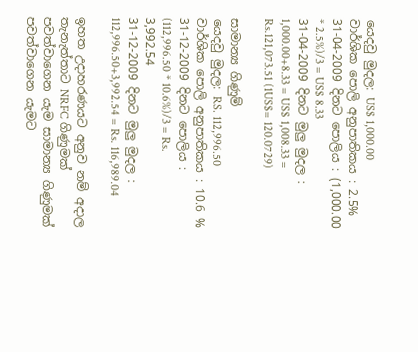යෙදවු මුදල: US$ 1,000.00
වාර්ශික පොලි අනුපාතිකය : 2.5%
31-04-2009 දිනට පොලිය : (1,000.00 * 2.5%)/3 = US$ 8.33
31-04-2009 දිනට මුලු මුදල : 1,000.00+8.33 = US$ 1,008.33 = Rs.121,073.51 (1US$= 120.0729)

සාමාන්‍ය ගිණුම්
යෙදවු මුදල: RS. 112,996.50
වාර්ශික පොලි අනුපාතිකය : 10.6 %
31-12-2009 දිනට පොලිය : (112,996.50 * 10.6%)/3 = Rs. 3,992.54
31-12-2009 දිනට මුලු මුදල : 112,996.50+3,992.54 = Rs. 116,989.04

ඉහත උදාහරණයට අනුව නම් අදාල තැනැත්තාට NRFC ගිණුමක් පවත්වාගෙන යැම සාමාන්‍ය ගිණුමක් පවත්වාගෙන යැමට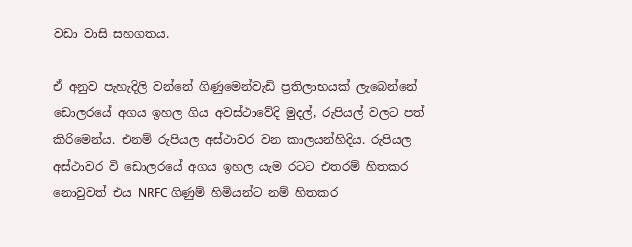වඩා වාසි සහගතය.

ඒ අනුව පැහැදිලි වන්නේ ගිණුමෙන්වැඩි ප්‍රතිලාභයක් ලැබෙන්නේ ඩොලරයේ අගය ඉහල ගිය අවස්ථාවේදි මුදල්, රුපියල් වලට පත් කිරිමෙන්ය. එනම් රුපියල අස්ථාවර වන කාලයන්හිදිය. රුපියල අස්ථාවර වි ඩොලරයේ අගය ඉහල යැම රටට එතරම් හිතකර නොවුවත් එය NRFC ගිණුම් හිමියන්ට නම් හිතකර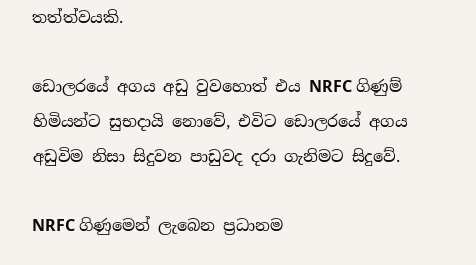තත්ත්වයකි.

ඩොලරයේ අගය අඩු වුවහොත් එය NRFC ගිණුම් හිමියන්ට සුභදායි නොවේ, එවිට ඩොලරයේ අගය අඩුවිම නිසා සිදුවන පාඩුවද දරා ගැනිමට සිදුවේ.

NRFC ගිණුමෙන් ලැබෙන ප්‍රධානම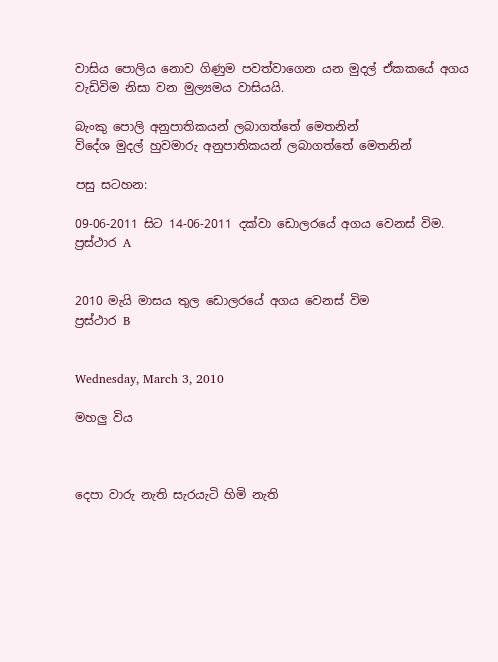වාසිය පොලිය නොව ගිණුම පවත්වාගෙන යන මුදල් ඒකකයේ අගය වැඩිවිම නිසා වන මුල්‍යමය වාසියයි.

බැංකු පොලි අනුපාතිකයන් ලබාගත්තේ මෙතනින්
විදේශ මුදල් හුවමාරු අනුපාතිකයන් ලබාගත්තේ මෙතනින්

පසු සටහන:

09-06-2011 සිට 14-06-2011 දක්වා ඩොලරයේ අගය වෙනස් විම.
ප්‍රස්ථාර A


2010 මැයි මාසය තුල ඩොලරයේ අගය වෙනස් විම
ප්‍රස්ථාර B


Wednesday, March 3, 2010

මහලු විය



දෙපා වාරු නැති සැරයැටි හිමි නැති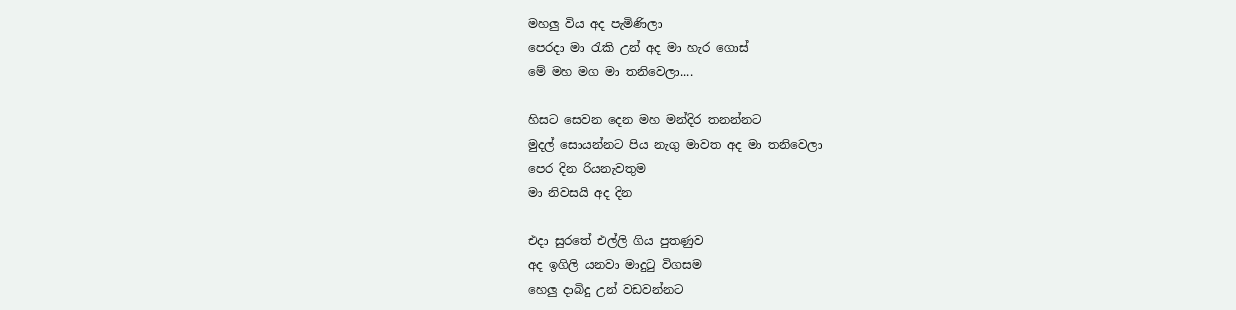මහලු විය අද පැමිණිලා
පෙරදා මා රැකි උන් අද මා හැර ගොස්
මේ මහ මග මා තනිවෙලා....

හිසට සෙවන දෙන මහ මන්දිර තනන්නට
මුදල් සොයන්නට පිය නැගු මාවත අද මා තනිවෙලා
පෙර දින රියනැවතුම
මා නිවසයි අද දින

එදා සුරතේ එල්ලි ගිය පුතණුව
අද ඉගිලි යනවා මාදුටු විගසම
හෙලු දාබිදු උන් වඩවන්නට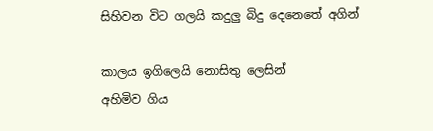සිහිවන විට ගලයි කදුලු බිදු දෙනෙතේ අගින්

කාලය ඉගිලෙයි නොසිතු ලෙසින්
අහිමිව ගිය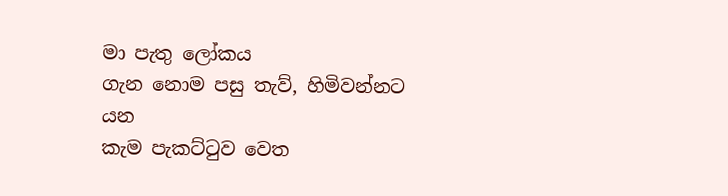මා පැතු ලෝකය
ගැන නොම පසු තැව්, හිමිවන්නට යන
කැම පැකට්ටුව වෙත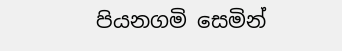පියනගමි සෙමින්